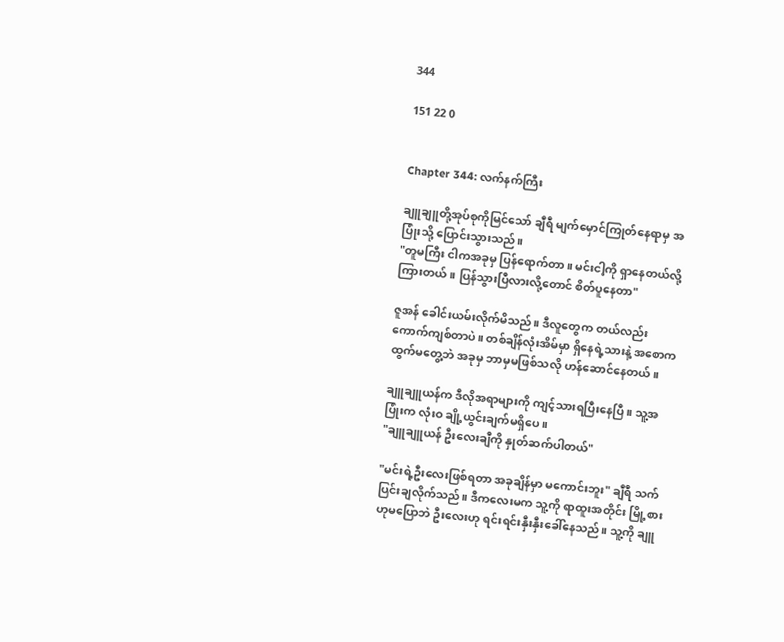344

151 22 0


Chapter 344: လက်နက်ကြီး

ချူချူတို့အုပ်စုကိုမြင်သော် ချီရီ မျက်မှောင်ကြုတ်နေရာမှ အပြုံးသို့ ပြောင်းသွားသည်။
"တူမကြီး ငါကအခုမှ ပြန်ရောက်တာ။ မင်းငါ့ကို ရှာနေတယ်လို့ကြားတယ်။ ပြန်သွားပြီလားလို့တောင် စိတ်ပူနေတာ"

ဇူအန် ခေါင်းယမ်းလိုက်မိသည်။ ဒီလူတွေက တယ်လည်း ကောက်ကျစ်တာပဲ။ တစ်ချိန်လုံးအိမ်မှာ ရှိနေရဲ့သားနဲ့ အစောက ထွက်မတွေ့ဘဲ အခုမှ ဘာမှမဖြစ်သလို ဟန်ဆောင်နေတယ်။

ချူချူယန်က ဒီလိုအရာများကို ကျင့်သားရပြီးနေပြီ။ သူ့အပြုံးက လုံးဝ ချို့ယွင်းချက်မရှိပေ။
"ချူချူယန် ဦးလေးချီကို နှုတ်ဆက်ပါတယ်"

"မင်းရဲ့ဦးလေးဖြစ်ရတာ အခုချိန်မှာ မကောင်းဘူး" ချီရီ သက်ပြင်းချလိုက်သည်။ ဒီကလေးမက သူ့ကို ရာထူးအတိုင်း မြို့စားဟုမပြောဘဲ ဦးလေးဟု ရင်းရင်းနှီးနှီးခေါ်နေသည်။ သူ့ကို ချူ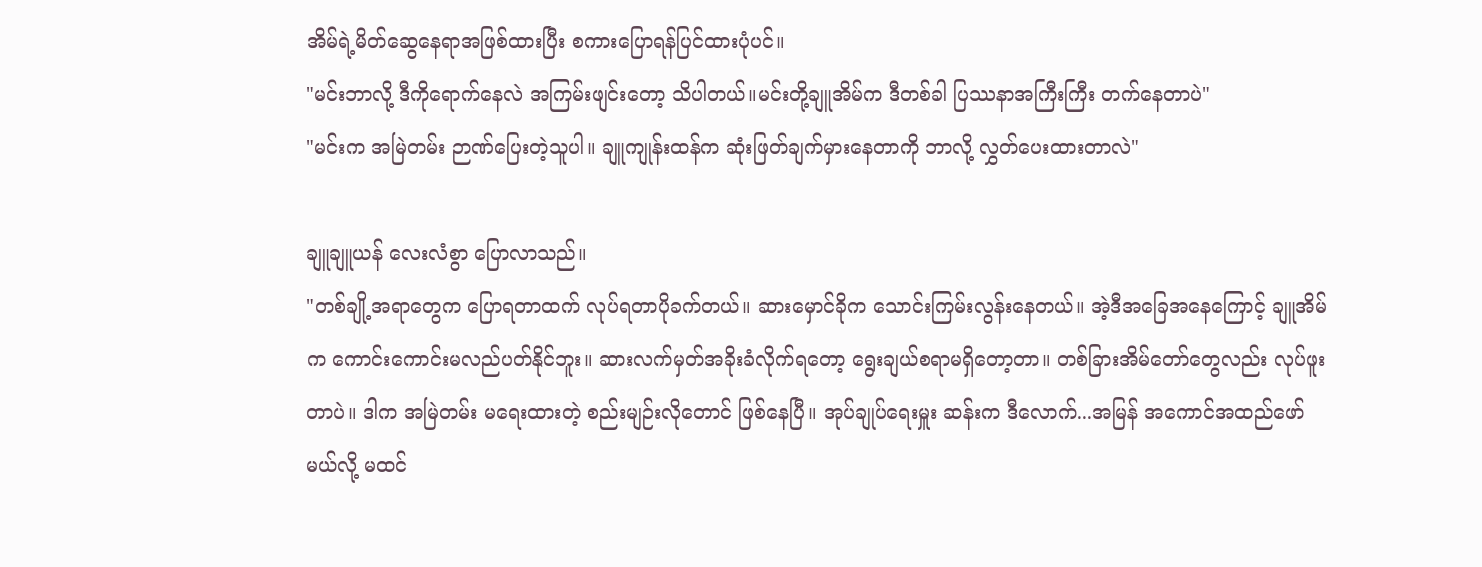အိမ်ရဲ့မိတ်ဆွေနေရာအဖြစ်ထားပြီး စကားပြောရန်ပြင်ထားပုံပင်။
"မင်းဘာလို့ ဒီကိုရောက်နေလဲ အကြမ်းဖျင်းတော့ သိပါတယ်။မင်းတို့ချူအိမ်က ဒီတစ်ခါ ပြဿနာအကြီးကြီး တက်နေတာပဲ"
"မင်းက အမြဲတမ်း ဉာဏ်ပြေးတဲ့သူပါ။ ချူကျုန်းထန်က ဆုံးဖြတ်ချက်မှားနေတာကို ဘာလို့ လွှတ်ပေးထားတာလဲ"

ချူချူယန် လေးလံစွာ ပြောလာသည်။
"တစ်ချို့အရာတွေက ပြောရတာထက် လုပ်ရတာပိုခက်တယ်။ ဆားမှောင်ခိုက သောင်းကြမ်းလွန်းနေတယ်။ အဲ့ဒီအခြေအနေကြောင့် ချူအိမ်က ကောင်းကောင်းမလည်ပတ်နိုင်ဘူး။ ဆားလက်မှတ်အခိုးခံလိုက်ရတော့ ရွေးချယ်စရာမရှိတော့တာ။ တစ်ခြားအိမ်တော်တွေလည်း လုပ်ဖူးတာပဲ။ ဒါက အမြဲတမ်း မရေးထားတဲ့ စည်းမျဉ်းလိုတောင် ဖြစ်နေပြီ။ အုပ်ချုပ်ရေးမှူး ဆန်းက ဒီလောက်...အမြန် အကောင်အထည်ဖော်မယ်လို့ မထင်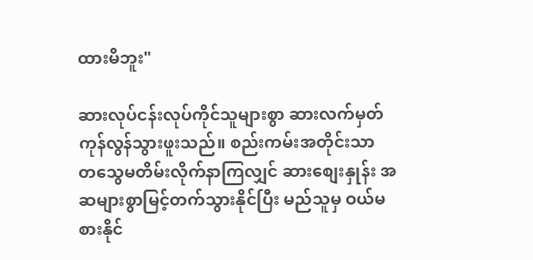ထားမိဘူး"

ဆားလုပ်ငန်းလုပ်ကိုင်သူများစွာ ဆားလက်မှတ်ကုန်လွန်သွားဖူးသည်။ စည်းကမ်းအတိုင်းသာ တသွေမတိမ်းလိုက်နာကြလျှင် ဆားစျေးနှုန်း အဆများစွာမြင့်တက်သွားနိုင်ပြီး မည်သူမှ ဝယ်မစားနိုင်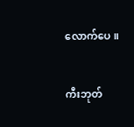လောက်ပေ။

ကီးဘုတ်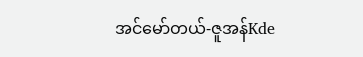အင်မော်တယ်-ဇူအန်Kde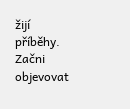žijí příběhy. Začni objevovat